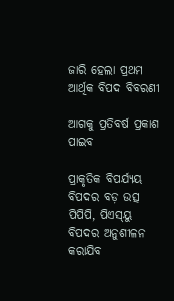ଜାରି ହେଲା ପ୍ରଥମ ଆର୍ଥିକ ବିପଦ ବିବରଣୀ

ଆଗକୁ ପ୍ରତିବର୍ଷ ପ୍ରକାଶ ପାଇବ

ପ୍ରାକୃତିକ ବିପର୍ଯ୍ୟୟ ବିପଦର ବଡ଼ ଉତ୍ସ
ପିପିପି, ପିଏସ୍‌ୟୁ ବିପଦର ଅନୁଶୀଳନ କରାଯିବ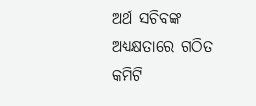ଅର୍ଥ ସଚିବଙ୍କ ଅଧ୍ୟକ୍ଷତାରେ ଗଠିତ କମିଟି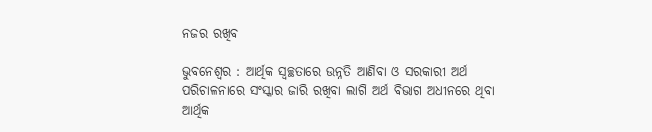ନଜର ରଖିବ

ଭୁବନେଶ୍ବର : ଆର୍ଥିକ ସ୍ବଚ୍ଛତାରେ ଉନ୍ନତି ଆଣିବା ଓ ସରକାରୀ ଅର୍ଥ ପରିଚାଳନାରେ ସଂସ୍କାର ଜାରି ରଖିବା ଲାଗି ଅର୍ଥ ବିଭାଗ ଅଧୀନରେ ଥିବା ଆର୍ଥିକ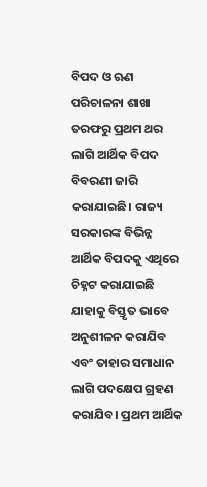ବିପଦ ଓ ଋଣ ପରିଚାଳନା ଶାଖା ତରଫରୁ ପ୍ରଥମ ଥର ଲାଗି ଆର୍ଥିକ ବିପଦ ବିବରଣୀ ଜାରି କରାଯାଇଛି। ରାଜ୍ୟ ସରକାରଙ୍କ ବିଭିନ୍ନ ଆର୍ଥିକ ବିପଦକୁ ଏଥିରେ ଚିହ୍ନଟ କରାଯାଇଛି ଯାହାକୁ ବିସ୍ତୃତ ଭାବେ ଅନୁଶୀଳନ କରାଯିବ ଏବଂ ତାହାର ସମାଧାନ ଲାଗି ପଦକ୍ଷେପ ଗ୍ରହଣ କରାଯିବ। ପ୍ରଥମ ଆର୍ଥିକ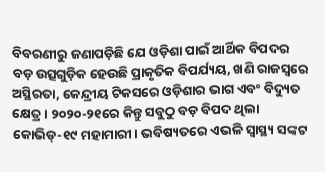ବିବରଣୀରୁ ଜଣାପଡ଼ିଛି ଯେ ଓଡ଼ିଶା ପାଇଁ ଆର୍ଥିକ ବିପଦର ବଡ଼ ଉତ୍ସଗୁଡ଼ିକ ହେଉଛି ପ୍ରାକୃତିକ ବିପର୍ଯ୍ୟୟ, ଖଣି ରାଜସ୍ବରେ ଅସ୍ଥିରତା, କେନ୍ଦ୍ରୀୟ ଟିକସରେ ଓଡ଼ିଶାର ଭାଗ ଏବଂ ବିଦ୍ୟୁତ କ୍ଷେତ୍ର। ୨୦୨୦-୨୧ରେ କିନ୍ତୁ ସବୁଠୁ ବଡ଼ ବିପଦ ଥିଲା କୋଭିଡ୍-୧୯ ମହାମାରୀ। ଭବିଷ୍ୟତରେ ଏଭଳି ସ୍ବାସ୍ଥ୍ୟ ସଙ୍କଟ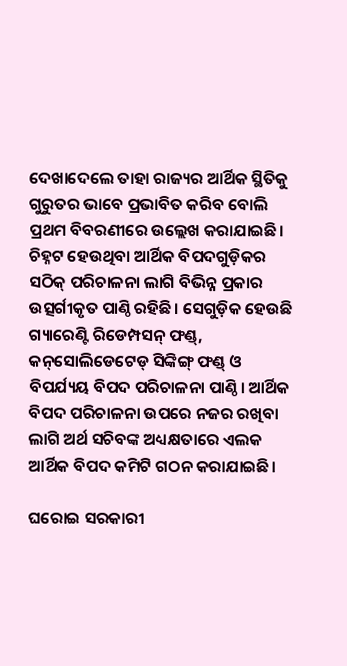ଦେଖାଦେଲେ ତାହା ରାଜ୍ୟର ଆର୍ଥିକ ସ୍ଥିତିକୁ ଗୁରୁତର ଭାବେ ପ୍ରଭାବିତ କରିବ ବୋଲି ପ୍ରଥମ ବିବରଣୀରେ ଉଲ୍ଲେଖ କରାଯାଇଛି। ଚିହ୍ନଟ ହେଉଥିବା ଆର୍ଥିକ ବିପଦଗୁଡ଼ିକର ସଠିକ୍ ପରିଚାଳନା ଲାଗି ବିଭିନ୍ନ ପ୍ରକାର ଉତ୍ସର୍ଗୀକୃତ ପାଣ୍ଠି ରହିଛି। ସେଗୁଡ଼ିକ ହେଉଛି ଗ୍ୟାରେଣ୍ଟି ରିଡେମ୍ପସନ୍‌ ଫଣ୍ଡ୍, କ‌ନ୍‌ସୋଲିଡେଟେଡ୍ ସିଙ୍କିଙ୍ଗ୍‌ ଫଣ୍ଡ୍‌ ଓ ବିପର୍ଯ୍ୟୟ ବିପଦ ପରିଚାଳନା ପାଣ୍ଠି। ଆର୍ଥିକ ବିପଦ ପରିଚାଳନା ଉପରେ ନଜର ରଖିବା ଲାଗି ଅର୍ଥ ସଚିବଙ୍କ ଅଧ୍ୟକ୍ଷତାରେ ଏଲକ ଆର୍ଥିକ ବିପଦ କମିଟି ଗଠନ କରାଯାଇଛି।

ଘରୋଇ ସରକାରୀ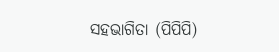ସହଭାଗିତା (ପିପିପି)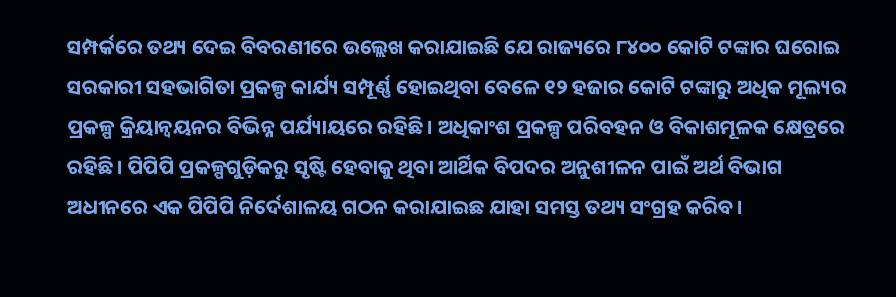ସମ୍ପର୍କରେ ତଥ୍ୟ ଦେଇ ବିବରଣୀରେ ଉଲ୍ଲେଖ କରାଯାଇଛି ଯେ ରାଜ୍ୟରେ ୮୪୦୦ କୋଟି ଟଙ୍କାର ଘରୋଇ ସରକାରୀ ସହଭାଗିତା ପ୍ରକଳ୍ପ କାର୍ଯ୍ୟ ସମ୍ପୂର୍ଣ୍ଣ ହୋଇଥିବା ବେଳେ ୧୨ ହଜାର କୋଟି ଟଙ୍କାରୁ ଅଧିକ ମୂଲ୍ୟର ପ୍ରକଳ୍ପ କ୍ରିୟାନ୍ବୟନର ବିଭିନ୍ନ ପର୍ଯ୍ୟାୟରେ ରହିଛି। ଅଧିକାଂଶ ପ୍ରକଳ୍ପ ପରିବହନ ଓ ବିକାଶମୂଳକ କ୍ଷେତ୍ରରେ ରହିଛି। ପିପିପି ପ୍ରକଳ୍ପଗୁଡ଼ିକରୁ ସୃଷ୍ଟି ହେବାକୁ ଥିବା ଆର୍ଥିକ ବିପଦର ଅନୁଶୀଳନ ପାଇଁ ଅର୍ଥ ବିଭାଗ ଅଧୀନରେ ଏକ ପିପିପି ନିର୍ଦେଶାଳୟ ଗଠନ କରାଯାଇଛ ଯାହା ସମସ୍ତ ତଥ୍ୟ ସଂଗ୍ରହ କରିବ।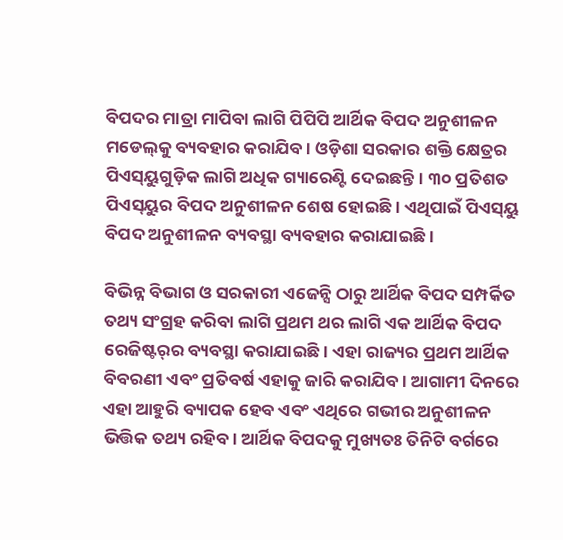ବିପଦର ମାତ୍ରା ମାପିବା ଲାଗି ପିପିପି ଆର୍ଥିକ ବିପଦ ଅନୁଶୀଳନ ମଡେଲ୍‌କୁ ବ୍ୟବହାର କରାଯିବ। ଓଡ଼ିଶା ସରକାର ଶକ୍ତି କ୍ଷେତ୍ରର ପିଏସ୍‌ୟୁଗୁଡ଼ିକ ଲାଗି ଅଧିକ ଗ୍ୟାରେଣ୍ଟି ଦେଇଛନ୍ତି। ୩୦ ପ୍ରତିଶତ ପିଏସ୍‌ୟୁର ବିପଦ ଅନୁଶୀଳନ ଶେଷ ହୋଇଛି। ଏଥିପାଇଁ ପିଏସ୍‌ୟୁ ବିପଦ ଅନୁଶୀଳନ ବ୍ୟବସ୍ଥା ବ୍ୟବହାର କରାଯାଇଛି।

ବିଭିନ୍ନ ବିଭାଗ ଓ ସରକାରୀ ଏଜେନ୍ସି ଠାରୁ ଆର୍ଥିକ ବିପଦ ସମ୍ପର୍କିତ ତଥ୍ୟ ସଂଗ୍ରହ କରିବା ଲାଗି ପ୍ରଥମ ଥର ଲାଗି ଏକ ଆର୍ଥିକ ବିପଦ ରେଜିଷ୍ଟର୍‌ର ବ୍ୟବସ୍ଥା କରାଯାଇଛି। ଏହା ରାଜ୍ୟର ପ୍ରଥମ ଆର୍ଥିକ ବିବରଣୀ ଏବଂ ପ୍ରତିବର୍ଷ ଏହାକୁ ଜାରି କରାଯିବ। ଆଗାମୀ ଦିନରେ ଏହା ଆହୁରି ବ୍ୟାପକ ହେବ ଏବଂ ଏଥିରେ ଗଭୀର ଅନୁଶୀଳନ ଭିତ୍ତିକ ତଥ୍ୟ ରହିବ। ଆର୍ଥିକ ବିପଦକୁ ମୁଖ୍ୟତଃ ତିନିଟି ବର୍ଗରେ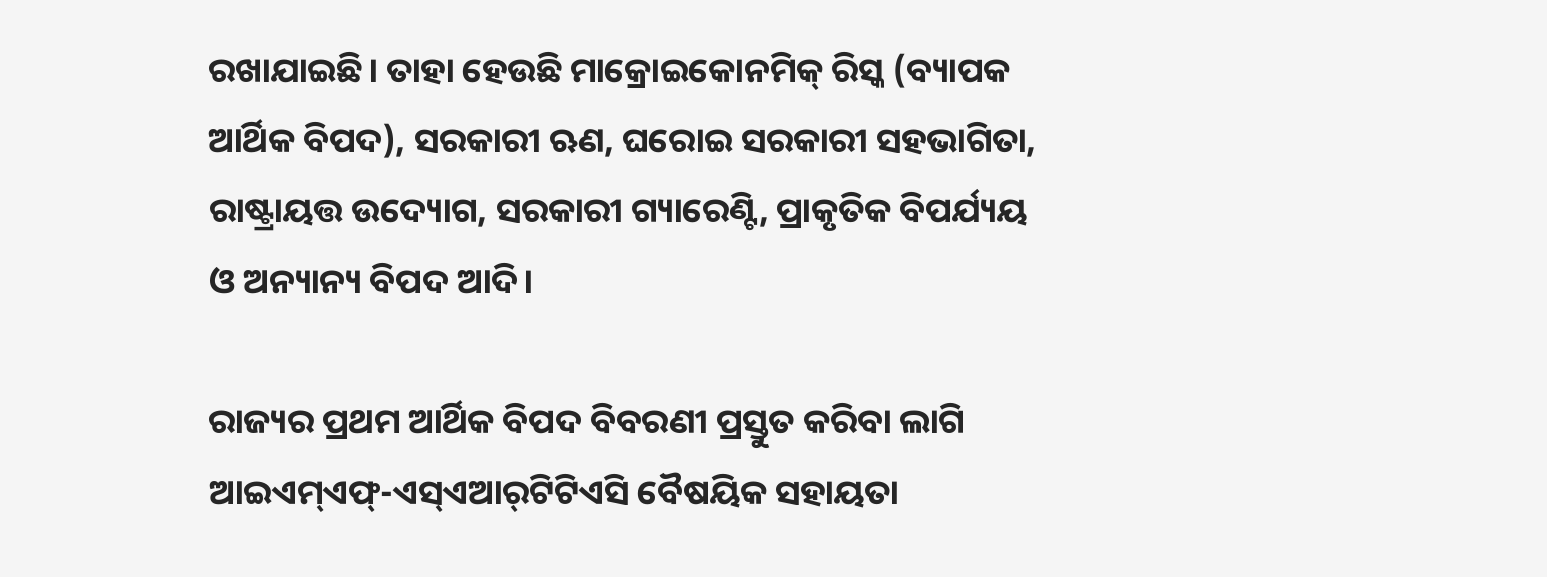ରଖାଯାଇଛି। ତାହା ହେଉଛି ମାକ୍ରୋଇକୋନମିକ୍ ରିସ୍କ (ବ୍ୟାପକ ଆର୍ଥିକ ବିପଦ), ସରକାରୀ ଋଣ, ଘରୋଇ ସରକାରୀ ସହଭାଗିତା, ରାଷ୍ଟ୍ରାୟତ୍ତ ଉଦ୍ୟୋଗ, ସରକାରୀ ଗ୍ୟାରେଣ୍ଟି, ପ୍ରାକୃତିକ ବିପର୍ଯ୍ୟୟ ଓ ଅନ୍ୟାନ୍ୟ ବିପଦ ଆଦି।

ରାଜ୍ୟର ପ୍ରଥମ ଆର୍ଥିକ ବିପଦ ବିବରଣୀ ପ୍ରସ୍ତୁତ କରିବା ଲାଗି ଆଇଏମ୍‌ଏଫ୍-ଏସ୍‌ଏଆର୍‌ଟିଟିଏସି ବୈ‌ଷୟିକ ସହାୟତା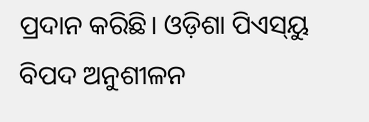ପ୍ରଦାନ କରିଛି। ଓଡ଼ିଶା ପିଏସ୍‌ୟୁ ବିପଦ ଅନୁଶୀଳନ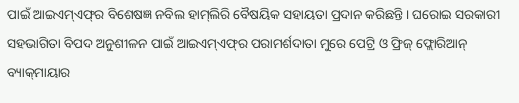ପାଇଁ ଆଇଏମ୍ଏଫ୍‌ର ବିଶେଷଜ୍ଞ ନବିଲ ହାମ୍‌ଲିରି ବୈଷୟିକ ସହାୟତା ପ୍ରଦାନ କରିଛନ୍ତି। ଘରୋଇ ସରକାରୀ ସହଭାଗିତା ବିପଦ ଅନୁଶୀଳନ ପାଇଁ ଆଇଏମ୍ଏଫ୍‌ର ପରାମର୍ଶଦାତା ମୁରେ ପେଟ୍ରି ଓ ଫ୍ରିଜ୍ ଫ୍ଲୋରିଆନ୍ ବ୍ୟାକ୍‌ମାୟାର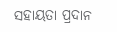ସହାୟତା ପ୍ରଦାନ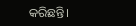କରିଛନ୍ତି।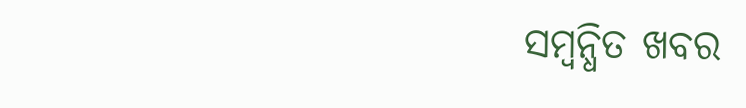ସମ୍ବନ୍ଧିତ ଖବର